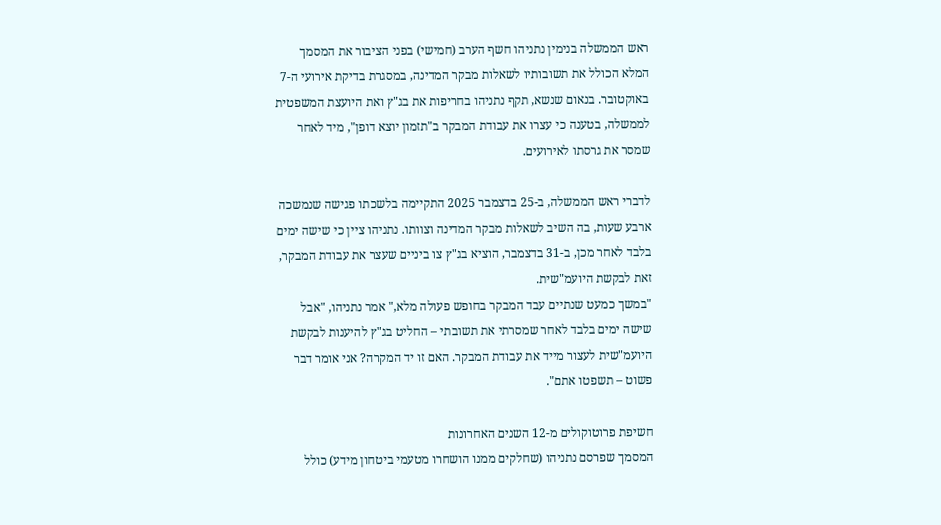ראש הממשלה בנימין נתניהו חשף הערב (חמישי) בפני הציבור את המסמך המלא הכולל את תשובותיו לשאלות מבקר המדינה, במסגרת בדיקת אירועי ה-7 באוקטובר. בנאום שנשא, תקף נתניהו בחריפות את בג"ץ ואת היועצת המשפטית לממשלה, בטענה כי עצרו את עבודת המבקר ב"תזמון יוצא דופן", מיד לאחר שמסר את גרסתו לאירועים.

לדברי ראש הממשלה, ב-25 בדצמבר 2025 התקיימה בלשכתו פגישה שנמשכה ארבע שעות, בה השיב לשאלות מבקר המדינה וצוותו. נתניהו ציין כי שישה ימים בלבד לאחר מכן, ב-31 בדצמבר, הוציא בג"ץ צו ביניים שעצר את עבודת המבקר, זאת לבקשת היועמ"שית.
"במשך כמעט שנתיים עבד המבקר בחופש פעולה מלא," אמר נתניהו, "אבל שישה ימים בלבד לאחר שמסרתי את תשובתי – החליט בג"ץ להיענות לבקשת היועמ"שית לעצור מייד את עבודת המבקר. האם זו יד המקרה? אני אומר דבר פשוט – תשפטו אתם".

חשיפת פרוטוקולים מ-12 השנים האחרונות
המסמך שפרסם נתניהו (שחלקים ממנו הושחרו מטעמי ביטחון מידע) כולל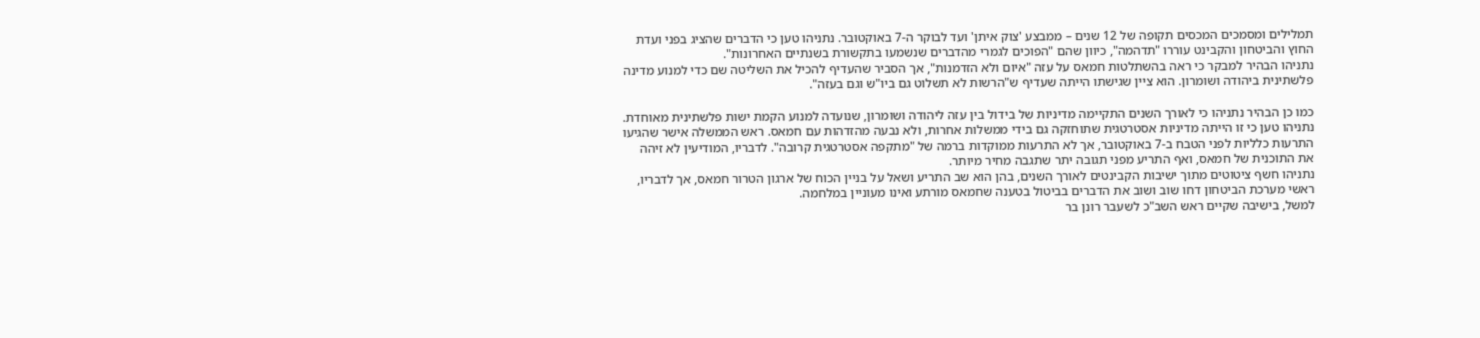תמלילים ומסמכים המכסים תקופה של 12 שנים – ממבצע 'צוק איתן' ועד לבוקר ה-7 באוקטובר. נתניהו טען כי הדברים שהציג בפני ועדת החוץ והביטחון והקבינט עוררו "תדהמה", כיוון שהם "הפוכים לגמרי מהדברים שנשמעו בתקשורת בשנתיים האחרונות".
נתניהו הבהיר למבקר כי ראה בהשתלטות חמאס על עזה "איום ולא הזדמנות", אך הסביר שהעדיף להכיל את השליטה שם כדי למנוע מדינה פלשתינית ביהודה ושומרון. הוא ציין שגישתו הייתה שעדיף ש"הרשות לא תשלוט גם ביו"ש וגם בעזה".

כמו כן הבהיר נתניהו כי לאורך השנים התקיימה מדיניות של בידול בין עזה ליהודה ושומרון, שנועדה למנוע הקמת ישות פלשתינית מאוחדת. נתניהו טען כי זו הייתה מדיניות אסטרטגית שתוחזקה גם בידי ממשלות אחרות, ולא נבעה מהזדהות עם חמאס. ראש הממשלה אישר שהגיעו התרעות כלליות לפני הטבח ב-7 באוקטובר, אך לא התרעות ממוקדות ברמה של "מתקפה אסטרטגית קרובה". לדבריו, המודיעין לא זיהה את התוכנית של חמאס, ואף התריע מפני תגובה יתר שתגבה מחיר מיותר.
נתניהו חשף ציטוטים מתוך ישיבות הקבינטים לאורך השנים, בהן הוא שב התריע ושאל על בניין הכוח של ארגון הטרור חמאס, אך לדבריו, ראשי מערכת הביטחון דחו שוב ושוב את הדברים בביטול בטענה שחמאס מורתע ואינו מעוניין במלחמה.
למשל, בישיבה שקיים ראש השב"כ לשעבר רונן בר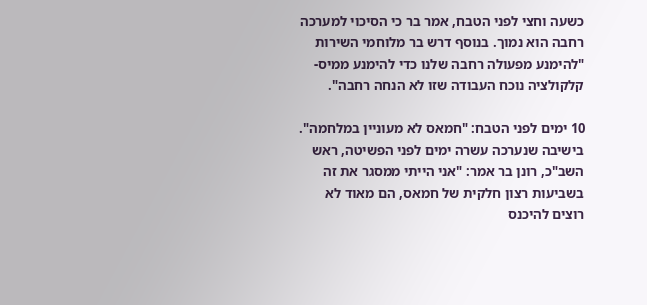כשעה וחצי לפני הטבח, אמר בר כי הסיכוי למערכה רחבה הוא נמוך. בנוסף דרש בר מלוחמי השירות "להימנע מפעולה רחבה שלנו כדי להימנע ממיס-קלקולציה נוכח העבודה שזו לא הנחה רחבה".

10 ימים לפני הטבח: "חמאס לא מעוניין במלחמה".
בישיבה שנערכה עשרה ימים לפני הפשיטה, ראש השב"כ, רונן בר אמר: "אני הייתי ממסגר את זה בשביעות רצון חלקית של חמאס, הם מאוד לא רוצים להיכנס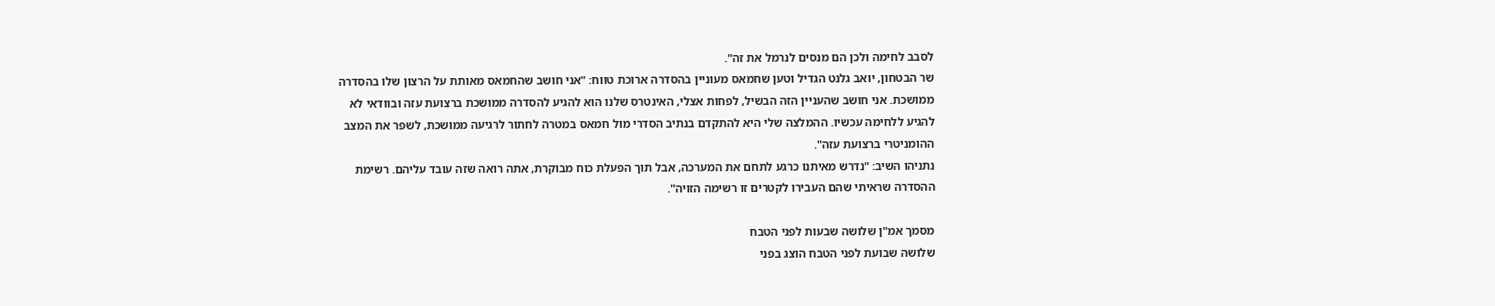לסבב לחימה ולכן הם מנסים לנרמל את זה".
שר הבטחון, יואב גלנט הגדיל וטען שחמאס מעוניין בהסדרה ארוכת טווח: "אני חושב שהחמאס מאותת על הרצון שלו בהסדרה ממושכת. אני חושב שהעניין הזה הבשיל, לפחות אצלי, האינטרס שלנו הוא להגיע להסדרה ממושכת ברצועת עזה ובוודאי לא להגיע ללחימה עכשיו. ההמלצה שלי היא להתקדם בנתיב הסדרי מול חמאס במטרה לחתור לרגיעה ממושכת, לשפר את המצב ההומניטרי ברצועת עזה".
נתניהו השיב: "נדרש מאיתנו כרגע לתחם את המערכה, אבל תוך הפעלת כוח מבוקרת, אתה רואה שזה עובד עליהם. רשימת ההסדרה שראיתי שהם העבירו לקטרים זו רשימה הזויה".

מסמך אמ"ן שלושה שבעות לפני הטבח
שלושה שבועת לפני הטבח הוצג בפני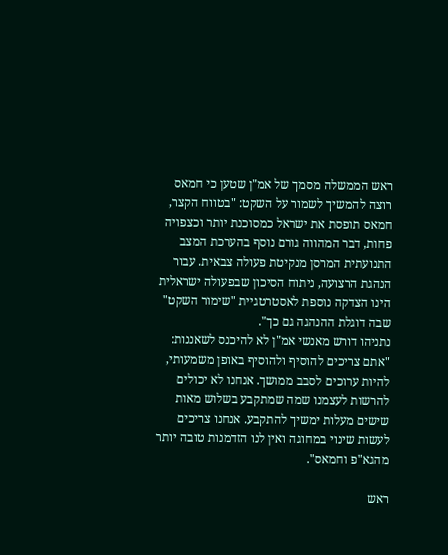ראש הממשלה מסמך של אמ"ן שטען כי חמאס רוצה להמשיך לשמור על השקט: "בטווח הקצר, חמאס תופסת את ישראל כמסוכנת יותר וכצפויה פחות, דבר המהווה גורם נוסף בהערכת המצב התנועתית המרסן מנקיטת פעולה צבאית. עבור הנהגת הרצועה, ניתוח הסיכון שבפעולה ישראלית הינו הצדקה נוספת לאסטרטגיית "שימור השקט" שבה דוגלת ההנהגה גם כך".
נתניהו דורש מאנשי אמ"ן לא להיכנס לשאננות: "אתם צריכים להוסיף ולהוסיף באופן משמעותי, להיות ערוכים לסבב ממושך. אנחנו לא יכולים להרשות לעצמנו שמה שמתקבע בשלוש מאות שישים מעלות ימשיך להתקבע. אנחנו צריכים לעשות שינוי במחוגה ואין לנו הזדמנות טובה יותר מהגא"פ וחמאס".

ראש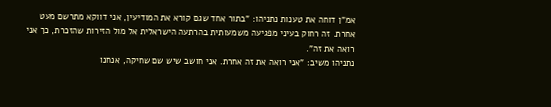אמ"ן דוחה את טענות נתניהו: "בתור אחד שגם קורא את המודיעין, אני דווקא מתרשם מעט אחרת. זה רחוק בעיני מפגיעה משמעותית בהרתעה הישראלית אל מול הזירות שהזכרת, כך אני רואה את זה".
נתניהו משיב: "אני רואה את זה אחרת. אני חושב שיש שם שחיקה, אנחנו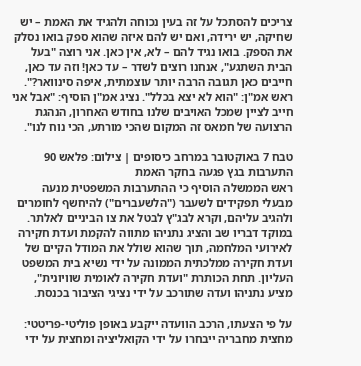צריכים להסתכל על זה בעין נכוחה ולהגיד את האמת – יש שחיקה, יש ירידה, ואם יש להם איזה שהוא ספק בואו נסלק את הספק. בואו נגיד להם – לא, אין כאן. אני רוצה "בעל הבית השתגע", אנחנו רוצים לשדר – עד כאן! וזה עד כאן, חייבים כאן תגובה הרבה יותר עוצמתית, איפה סינוואר?".
ראש אמ"ן: "הוא לא יצא בכלל". נציג אמ"ן הוסיף: "אבל אני חייב לציין שמכל האויבים שלנו בחודש האחרון, הנהגת הרצועה של חמאס זה המקום שהכי מורתע, הכי נוח לנו".

טבח 7 באוקטובר במרחב כיסופים | צילום: פלאש 90
התערבות בגץ פגעה בחקר האמת
ראש הממשלה הוסיף כי ההתערבות המשפטית מנעה מבעלי תפקידים לשעבר ("הלשעברים") להיחשף לחומרים ולהגיב עליהם, וקרא לבג"ץ לבטל את צו הביניים לאלתר.
במוקד דבריו שב והציג נתניהו מתווה להקמת ועדת חקירה לאירועי המלחמה, תוך שהוא שולל את המודל הקיים של ועדת חקירה ממלכתית הממונה על ידי נשיא בית המשפט העליון. תחת הכותרת "ועדת חקירה לאומית שוויונית", מציע נתניהו ועדה שתורכב על ידי נציגי הציבור בכנסת.

על פי הצעתו, הרכב הוועדה ייקבע באופן פוליטי-פריטטי: מחצית מחבריה ייבחרו על ידי הקואליציה ומחצית על ידי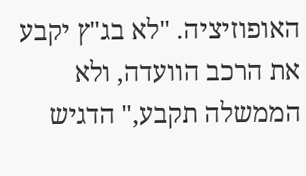האופוזיציה. "לא בג"ץ יקבע את הרכב הוועדה, ולא הממשלה תקבע," הדגיש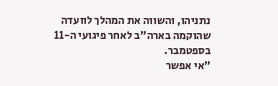נתניהו, והשווה את המהלך לוועדה שהוקמה בארה"ב לאחר פיגועי ה-11 בספטמבר.
"אי אפשר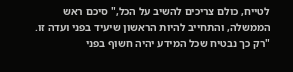לטייח, כולם צריכים להשיב על הכל," סיכם ראש הממשלה, והתחייב להיות הראשון שיעיד בפני ועדה זו. "רק כך נבטיח שכל המידע יהיה חשוף בפני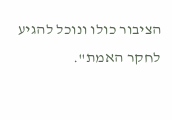הציבור כולו ונוכל להגיע לחקר האמת".